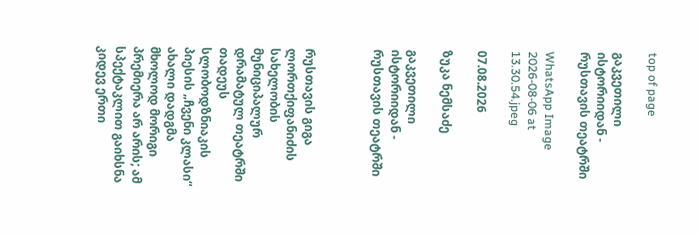top of page

გაკვეთილი ისტორიიდან - რუსთავის თეატრში

WhatsApp Image 2026-08-06 at 13.30.54.jpeg

07.08.2026

ზუკა ნემსაძე

გაკვეთილი ისტორიიდან - რუსთავის თეატრში



რუსთავის გიგა ლორთქიფანიძის სახელობის მუნიციპალურ დრამატულ თეატრში თადეუს სლობოდზნიაკის პიესის „ჩვენი კლასი“ ახალი დადგმა მხოლოდ მორიგი პრემიერა არ არის; ამ სპექტაკლით გაიხსნა კიდევ ერთი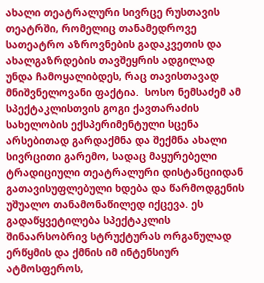ახალი თეატრალური სივრცე რუსთავის თეატრში, რომელიც თანამედროვე სათეატრო აზროვნების გადაკვეთის და ახალგაზრდების თავშეყრის ადგილად უნდა ჩამოყალიბდეს, რაც თავისთავად მნიშვნელოვანი ფაქტია.  სოსო ნემსაძემ ამ სპექტაკლისთვის გოგი ქავთარაძის სახელობის ექსპერიმენტული სცენა არსებითად გარდაქმნა და შექმნა ახალი სივრცითი გარემო, სადაც მაყურებელი ტრადიციული თეატრალური დისტანციიდან გათავისუფლებული ხდება და წარმოდგენის უშუალო თანამონაწილედ იქცევა. ეს გადაწყვეტილება სპექტაკლის შინაარსობრივ სტრუქტურას ორგანულად ერწყმის და ქმნის იმ ინტენსიურ ატმოსფეროს,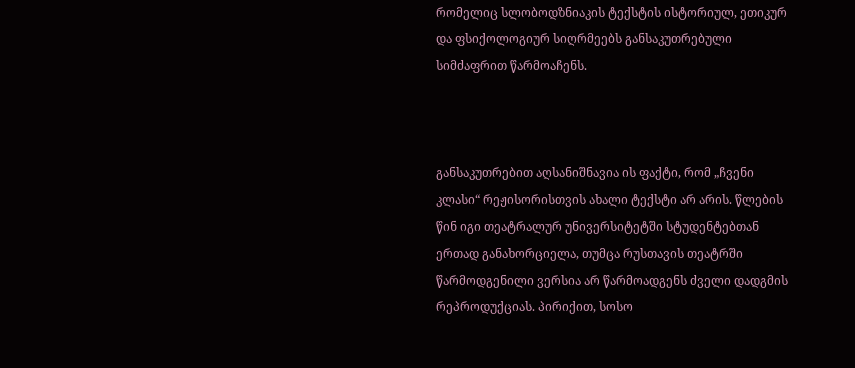რომელიც სლობოდზნიაკის ტექსტის ისტორიულ, ეთიკურ და ფსიქოლოგიურ სიღრმეებს განსაკუთრებული სიმძაფრით წარმოაჩენს.



განსაკუთრებით აღსანიშნავია ის ფაქტი, რომ „ჩვენი კლასი“ რეჟისორისთვის ახალი ტექსტი არ არის. წლების წინ იგი თეატრალურ უნივერსიტეტში სტუდენტებთან ერთად განახორციელა, თუმცა რუსთავის თეატრში წარმოდგენილი ვერსია არ წარმოადგენს ძველი დადგმის რეპროდუქციას. პირიქით, სოსო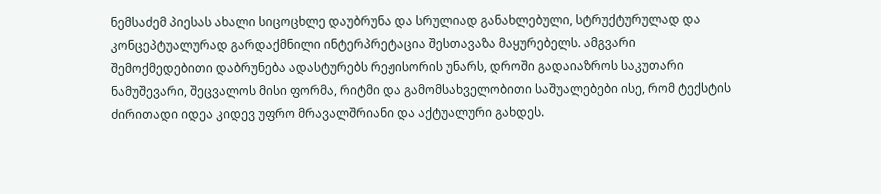ნემსაძემ პიესას ახალი სიცოცხლე დაუბრუნა და სრულიად განახლებული, სტრუქტურულად და კონცეპტუალურად გარდაქმნილი ინტერპრეტაცია შესთავაზა მაყურებელს. ამგვარი შემოქმედებითი დაბრუნება ადასტურებს რეჟისორის უნარს, დროში გადაიაზროს საკუთარი ნამუშევარი, შეცვალოს მისი ფორმა, რიტმი და გამომსახველობითი საშუალებები ისე, რომ ტექსტის ძირითადი იდეა კიდევ უფრო მრავალშრიანი და აქტუალური გახდეს.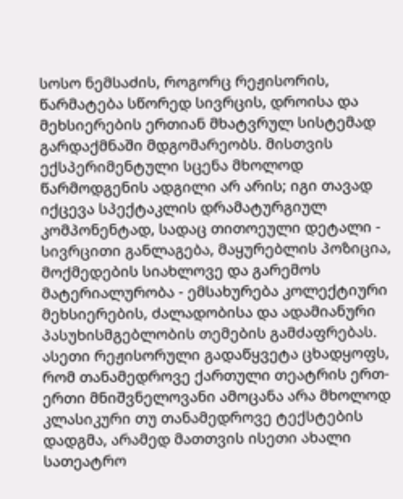სოსო ნემსაძის, როგორც რეჟისორის, წარმატება სწორედ სივრცის, დროისა და მეხსიერების ერთიან მხატვრულ სისტემად გარდაქმნაში მდგომარეობს. მისთვის ექსპერიმენტული სცენა მხოლოდ წარმოდგენის ადგილი არ არის; იგი თავად იქცევა სპექტაკლის დრამატურგიულ კომპონენტად, სადაც თითოეული დეტალი - სივრცითი განლაგება, მაყურებლის პოზიცია, მოქმედების სიახლოვე და გარემოს მატერიალურობა - ემსახურება კოლექტიური მეხსიერების, ძალადობისა და ადამიანური პასუხისმგებლობის თემების გამძაფრებას. ასეთი რეჟისორული გადაწყვეტა ცხადყოფს, რომ თანამედროვე ქართული თეატრის ერთ-ერთი მნიშვნელოვანი ამოცანა არა მხოლოდ კლასიკური თუ თანამედროვე ტექსტების დადგმა, არამედ მათთვის ისეთი ახალი სათეატრო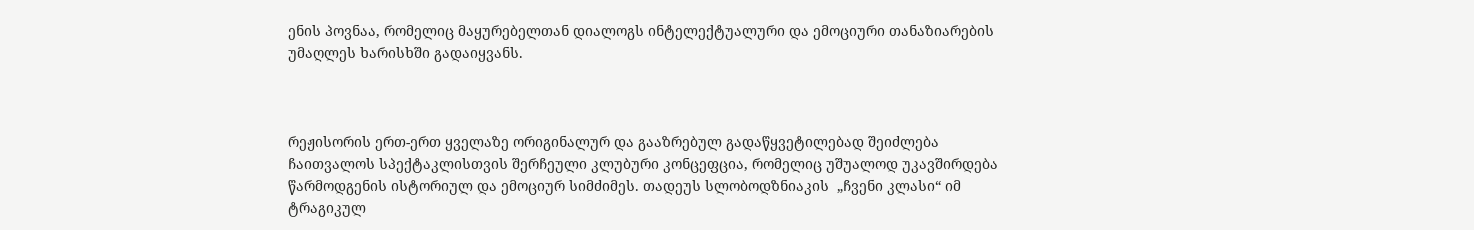ენის პოვნაა, რომელიც მაყურებელთან დიალოგს ინტელექტუალური და ემოციური თანაზიარების უმაღლეს ხარისხში გადაიყვანს.



რეჟისორის ერთ-ერთ ყველაზე ორიგინალურ და გააზრებულ გადაწყვეტილებად შეიძლება ჩაითვალოს სპექტაკლისთვის შერჩეული კლუბური კონცეფცია, რომელიც უშუალოდ უკავშირდება წარმოდგენის ისტორიულ და ემოციურ სიმძიმეს. თადეუს სლობოდზნიაკის  „ჩვენი კლასი“ იმ ტრაგიკულ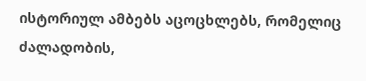ისტორიულ ამბებს აცოცხლებს, რომელიც ძალადობის,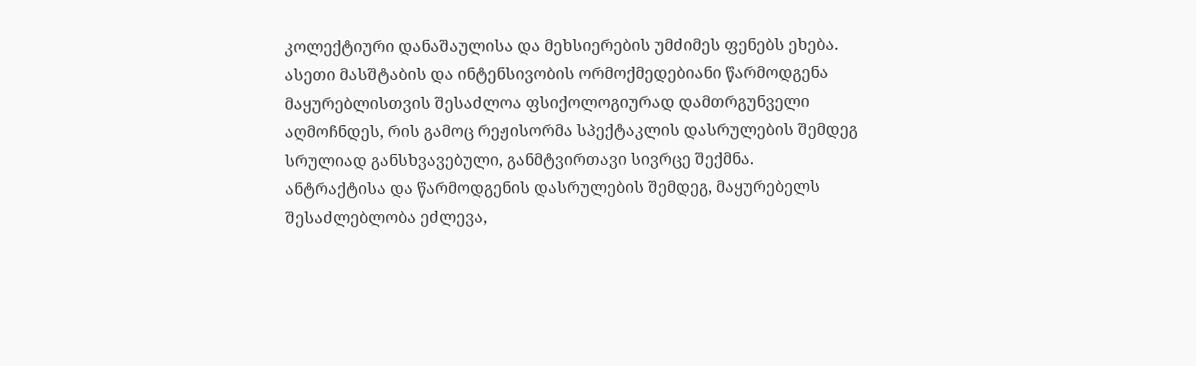კოლექტიური დანაშაულისა და მეხსიერების უმძიმეს ფენებს ეხება. ასეთი მასშტაბის და ინტენსივობის ორმოქმედებიანი წარმოდგენა მაყურებლისთვის შესაძლოა ფსიქოლოგიურად დამთრგუნველი აღმოჩნდეს, რის გამოც რეჟისორმა სპექტაკლის დასრულების შემდეგ სრულიად განსხვავებული, განმტვირთავი სივრცე შექმნა. ანტრაქტისა და წარმოდგენის დასრულების შემდეგ, მაყურებელს შესაძლებლობა ეძლევა,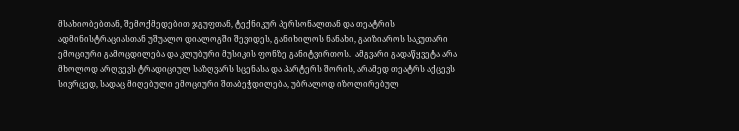მსახიობებთან, შემოქმედებით ჯგუფთან, ტექნიკურ პერსონალთან და თეატრის ადმინისტრაციასთან უშუალო დიალოგში შევიდეს, განიხილოს ნანახი, გაიზიაროს საკუთარი ემოციური გამოცდილება და კლუბური მუსიკის ფონზე განიტვირთოს.  ამგვარი გადაწყვეტა არა მხოლოდ არღვევს ტრადიციულ საზღვარს სცენასა და პარტერს შორის, არამედ თეატრს აქცევს სივრცედ, სადაც მიღებული ემოციური შთაბეჭდილება, უბრალოდ იზოლირებულ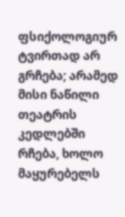ფსიქოლოგიურ ტვირთად არ გრჩება; არამედ მისი ნაწილი თეატრის კედლებში რჩება, ხოლო მაყურებელს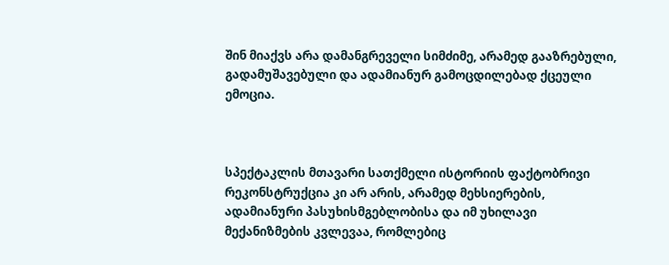შინ მიაქვს არა დამანგრეველი სიმძიმე, არამედ გააზრებული, გადამუშავებული და ადამიანურ გამოცდილებად ქცეული ემოცია.



სპექტაკლის მთავარი სათქმელი ისტორიის ფაქტობრივი რეკონსტრუქცია კი არ არის, არამედ მეხსიერების, ადამიანური პასუხისმგებლობისა და იმ უხილავი მექანიზმების კვლევაა, რომლებიც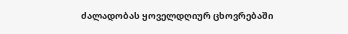ძალადობას ყოველდღიურ ცხოვრებაში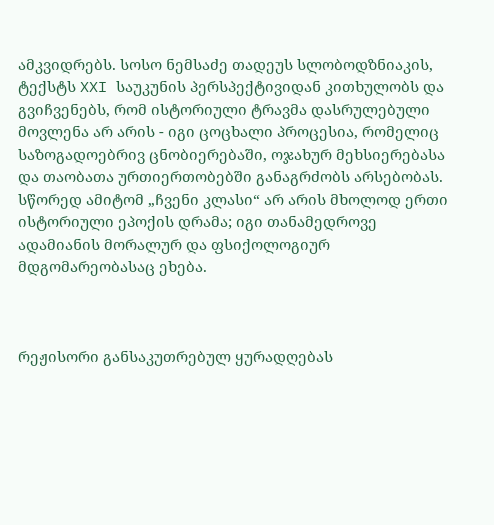ამკვიდრებს. სოსო ნემსაძე თადეუს სლობოდზნიაკის, ტექსტს XXI საუკუნის პერსპექტივიდან კითხულობს და გვიჩვენებს, რომ ისტორიული ტრავმა დასრულებული მოვლენა არ არის - იგი ცოცხალი პროცესია, რომელიც საზოგადოებრივ ცნობიერებაში, ოჯახურ მეხსიერებასა და თაობათა ურთიერთობებში განაგრძობს არსებობას. სწორედ ამიტომ „ჩვენი კლასი“ არ არის მხოლოდ ერთი ისტორიული ეპოქის დრამა; იგი თანამედროვე ადამიანის მორალურ და ფსიქოლოგიურ მდგომარეობასაც ეხება.



რეჟისორი განსაკუთრებულ ყურადღებას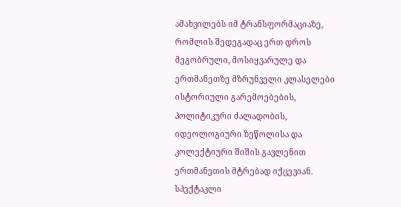ამახვილებს იმ ტრანსფორმაციაზე, რომლის შედეგადაც ერთ დროს მეგობრული, მოსიყვარულე და ერთმანეთზე მზრუნველი კლასელები ისტორიული გარემოებების, პოლიტიკური ძალადობის, იდეოლოგიური ზეწოლისა და კოლექტიური შიშის გავლენით ერთმანეთის მტრებად იქცევიან. სპექტაკლი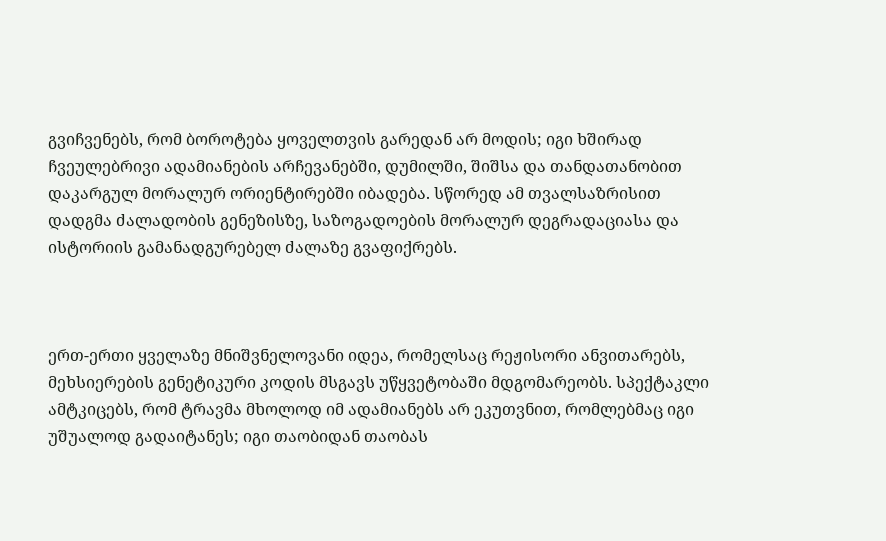გვიჩვენებს, რომ ბოროტება ყოველთვის გარედან არ მოდის; იგი ხშირად ჩვეულებრივი ადამიანების არჩევანებში, დუმილში, შიშსა და თანდათანობით დაკარგულ მორალურ ორიენტირებში იბადება. სწორედ ამ თვალსაზრისით დადგმა ძალადობის გენეზისზე, საზოგადოების მორალურ დეგრადაციასა და ისტორიის გამანადგურებელ ძალაზე გვაფიქრებს.



ერთ-ერთი ყველაზე მნიშვნელოვანი იდეა, რომელსაც რეჟისორი ანვითარებს, მეხსიერების გენეტიკური კოდის მსგავს უწყვეტობაში მდგომარეობს. სპექტაკლი ამტკიცებს, რომ ტრავმა მხოლოდ იმ ადამიანებს არ ეკუთვნით, რომლებმაც იგი უშუალოდ გადაიტანეს; იგი თაობიდან თაობას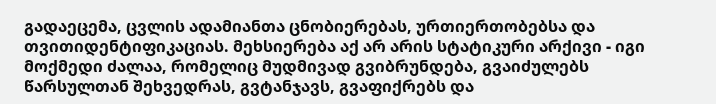გადაეცემა, ცვლის ადამიანთა ცნობიერებას, ურთიერთობებსა და თვითიდენტიფიკაციას. მეხსიერება აქ არ არის სტატიკური არქივი - იგი მოქმედი ძალაა, რომელიც მუდმივად გვიბრუნდება, გვაიძულებს წარსულთან შეხვედრას, გვტანჯავს, გვაფიქრებს და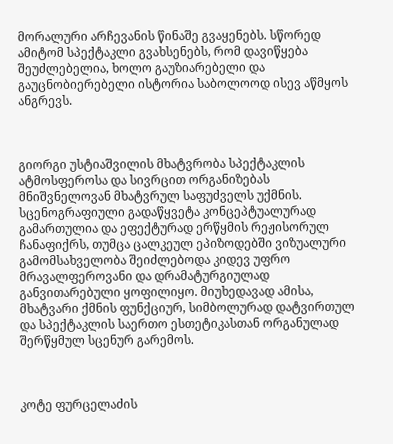მორალური არჩევანის წინაშე გვაყენებს. სწორედ ამიტომ სპექტაკლი გვახსენებს, რომ დავიწყება შეუძლებელია, ხოლო გაუზიარებელი და გაუცნობიერებელი ისტორია საბოლოოდ ისევ აწმყოს ანგრევს.



გიორგი უსტიაშვილის მხატვრობა სპექტაკლის ატმოსფეროსა და სივრცით ორგანიზებას მნიშვნელოვან მხატვრულ საფუძველს უქმნის. სცენოგრაფიული გადაწყვეტა კონცეპტუალურად გამართულია და ეფექტურად ერწყმის რეჟისორულ ჩანაფიქრს, თუმცა ცალკეულ ეპიზოდებში ვიზუალური გამომსახველობა შეიძლებოდა კიდევ უფრო მრავალფეროვანი და დრამატურგიულად განვითარებული ყოფილიყო. მიუხედავად ამისა, მხატვარი ქმნის ფუნქციურ, სიმბოლურად დატვირთულ და სპექტაკლის საერთო ესთეტიკასთან ორგანულად შერწყმულ სცენურ გარემოს.



კოტე ფურცელაძის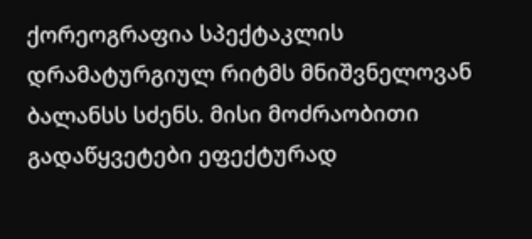ქორეოგრაფია სპექტაკლის დრამატურგიულ რიტმს მნიშვნელოვან ბალანსს სძენს. მისი მოძრაობითი გადაწყვეტები ეფექტურად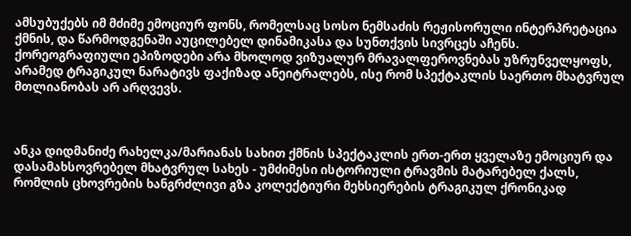ამსუბუქებს იმ მძიმე ემოციურ ფონს, რომელსაც სოსო ნემსაძის რეჟისორული ინტერპრეტაცია ქმნის, და წარმოდგენაში აუცილებელ დინამიკასა და სუნთქვის სივრცეს აჩენს. ქორეოგრაფიული ეპიზოდები არა მხოლოდ ვიზუალურ მრავალფეროვნებას უზრუნველყოფს, არამედ ტრაგიკულ ნარატივს ფაქიზად ანეიტრალებს, ისე რომ სპექტაკლის საერთო მხატვრულ მთლიანობას არ არღვევს.



ანკა დიდმანიძე რახელკა/მარიანას სახით ქმნის სპექტაკლის ერთ-ერთ ყველაზე ემოციურ და დასამახსოვრებელ მხატვრულ სახეს - უმძიმესი ისტორიული ტრავმის მატარებელ ქალს, რომლის ცხოვრების ხანგრძლივი გზა კოლექტიური მეხსიერების ტრაგიკულ ქრონიკად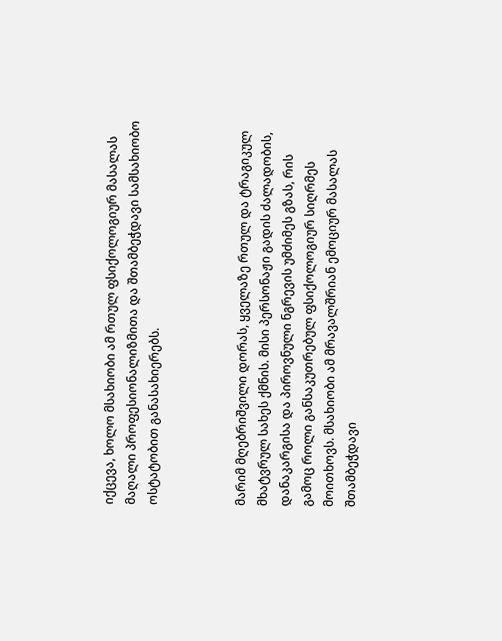იქცევა, ხოლო მსახიობი ამ რთულ ფსიქოლოგიურ მასალას მაღალი პროფესიონალიზმითა და შთამბეჭდავი სამსახიობო ოსტატობით განასახიერებს.



მარიმ მღებრიშვილი დორას, ყველაზე რთულ და ტრაგიკულ მხატვრულ სახეს ქმნის. მისი პერსონაჟი გადის ძალადობის, დანაკარგისა და პიროვნული ნგრევის უმძიმეს გზას, რის გამოც როლი განსაკუთრებულ ფსიქოლოგიურ სიღრმეს მოითხოვს. მსახიობი ამ მრავალშრიან ემოციურ მასალას შთამბეჭდავი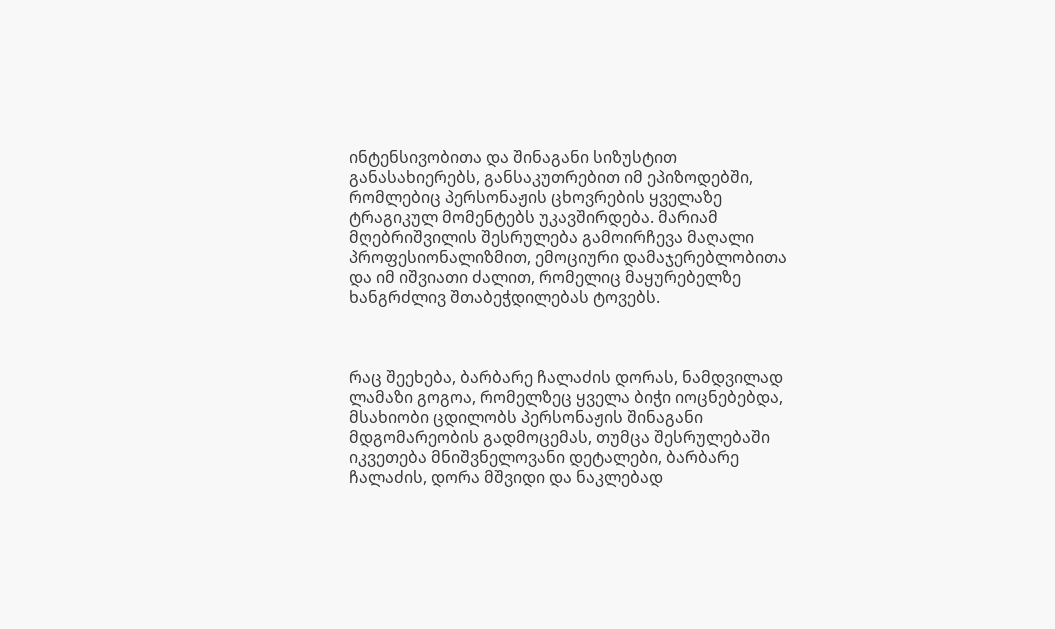ინტენსივობითა და შინაგანი სიზუსტით განასახიერებს, განსაკუთრებით იმ ეპიზოდებში, რომლებიც პერსონაჟის ცხოვრების ყველაზე ტრაგიკულ მომენტებს უკავშირდება. მარიამ მღებრიშვილის შესრულება გამოირჩევა მაღალი პროფესიონალიზმით, ემოციური დამაჯერებლობითა და იმ იშვიათი ძალით, რომელიც მაყურებელზე ხანგრძლივ შთაბეჭდილებას ტოვებს.



რაც შეეხება, ბარბარე ჩალაძის დორას, ნამდვილად ლამაზი გოგოა, რომელზეც ყველა ბიჭი იოცნებებდა, მსახიობი ცდილობს პერსონაჟის შინაგანი მდგომარეობის გადმოცემას, თუმცა შესრულებაში იკვეთება მნიშვნელოვანი დეტალები, ბარბარე ჩალაძის, დორა მშვიდი და ნაკლებად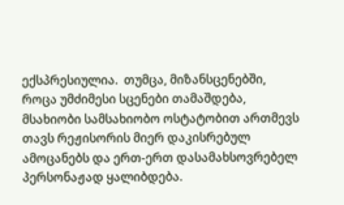ექსპრესიულია.  თუმცა, მიზანსცენებში, როცა უმძიმესი სცენები თამაშდება, მსახიობი სამსახიობო ოსტატობით ართმევს თავს რეჟისორის მიერ დაკისრებულ ამოცანებს და ერთ-ერთ დასამახსოვრებელ პერსონაჟად ყალიბდება.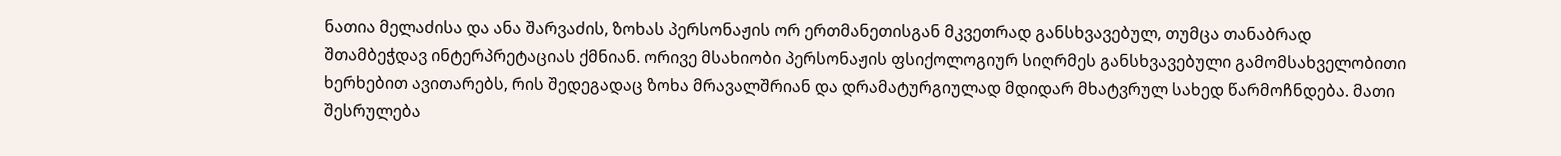ნათია მელაძისა და ანა შარვაძის, ზოხას პერსონაჟის ორ ერთმანეთისგან მკვეთრად განსხვავებულ, თუმცა თანაბრად შთამბეჭდავ ინტერპრეტაციას ქმნიან. ორივე მსახიობი პერსონაჟის ფსიქოლოგიურ სიღრმეს განსხვავებული გამომსახველობითი ხერხებით ავითარებს, რის შედეგადაც ზოხა მრავალშრიან და დრამატურგიულად მდიდარ მხატვრულ სახედ წარმოჩნდება. მათი შესრულება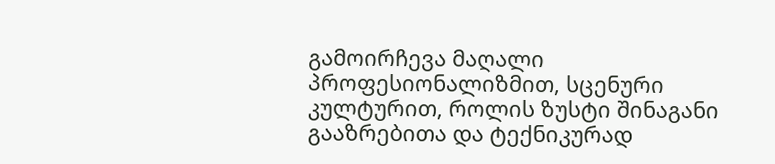გამოირჩევა მაღალი პროფესიონალიზმით, სცენური კულტურით, როლის ზუსტი შინაგანი გააზრებითა და ტექნიკურად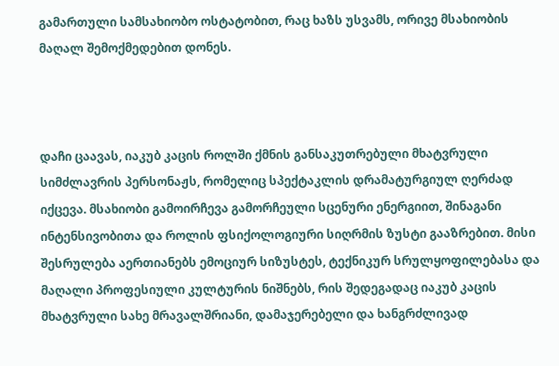გამართული სამსახიობო ოსტატობით, რაც ხაზს უსვამს, ორივე მსახიობის მაღალ შემოქმედებით დონეს.



დაჩი ცაავას, იაკუბ კაცის როლში ქმნის განსაკუთრებული მხატვრული სიმძლავრის პერსონაჟს, რომელიც სპექტაკლის დრამატურგიულ ღერძად იქცევა. მსახიობი გამოირჩევა გამორჩეული სცენური ენერგიით, შინაგანი ინტენსივობითა და როლის ფსიქოლოგიური სიღრმის ზუსტი გააზრებით. მისი შესრულება აერთიანებს ემოციურ სიზუსტეს, ტექნიკურ სრულყოფილებასა და მაღალი პროფესიული კულტურის ნიშნებს, რის შედეგადაც იაკუბ კაცის მხატვრული სახე მრავალშრიანი, დამაჯერებელი და ხანგრძლივად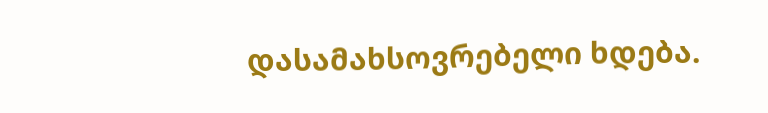დასამახსოვრებელი ხდება.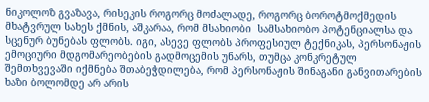ნიკოლოზ გვაზავა, რისეკის როგორც მოძალადე, როგორც ბოროტმოქმედის მხატვრულ სახეს ქმნის, აშკარაა, რომ მსახიობი  სამსახიობო პოტენციალსა და სცენურ ბუნებას ფლობს. იგი, ასევე ფლობს პროფესიულ ტექნიკას, პერსონაჟის ემოციური მდგომარეობების გადმოცემის უნარს, თუმცა კონკრეტულ შემთხვევაში იქმნება შთაბეჭდილება, რომ პერსონაჟის შინაგანი განვითარების ხაზი ბოლომდე არ არის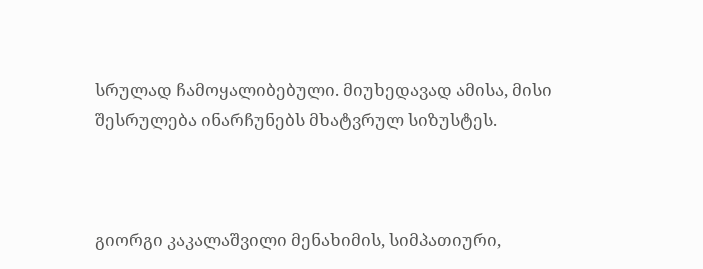სრულად ჩამოყალიბებული. მიუხედავად ამისა, მისი შესრულება ინარჩუნებს მხატვრულ სიზუსტეს.



გიორგი კაკალაშვილი მენახიმის, სიმპათიური,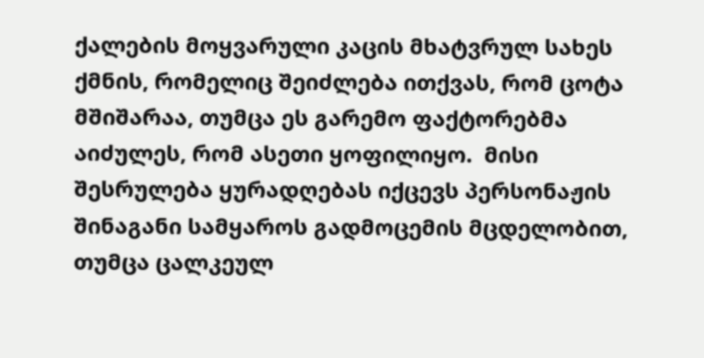ქალების მოყვარული კაცის მხატვრულ სახეს ქმნის, რომელიც შეიძლება ითქვას, რომ ცოტა მშიშარაა, თუმცა ეს გარემო ფაქტორებმა აიძულეს, რომ ასეთი ყოფილიყო.  მისი შესრულება ყურადღებას იქცევს პერსონაჟის შინაგანი სამყაროს გადმოცემის მცდელობით, თუმცა ცალკეულ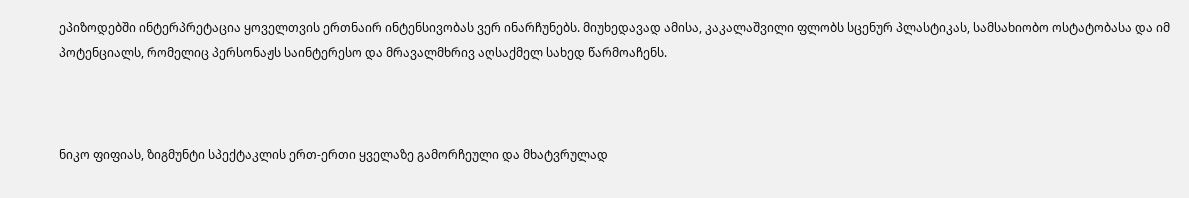ეპიზოდებში ინტერპრეტაცია ყოველთვის ერთნაირ ინტენსივობას ვერ ინარჩუნებს. მიუხედავად ამისა, კაკალაშვილი ფლობს სცენურ პლასტიკას, სამსახიობო ოსტატობასა და იმ პოტენციალს, რომელიც პერსონაჟს საინტერესო და მრავალმხრივ აღსაქმელ სახედ წარმოაჩენს.



ნიკო ფიფიას, ზიგმუნტი სპექტაკლის ერთ-ერთი ყველაზე გამორჩეული და მხატვრულად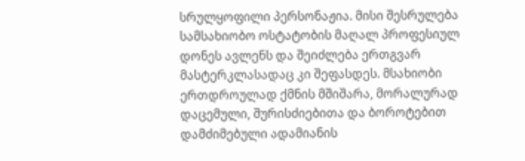სრულყოფილი პერსონაჟია. მისი შესრულება სამსახიობო ოსტატობის მაღალ პროფესიულ დონეს ავლენს და შეიძლება ერთგვარ მასტერკლასადაც კი შეფასდეს. მსახიობი ერთდროულად ქმნის მშიშარა, მორალურად დაცემული, შურისძიებითა და ბოროტებით დამძიმებული ადამიანის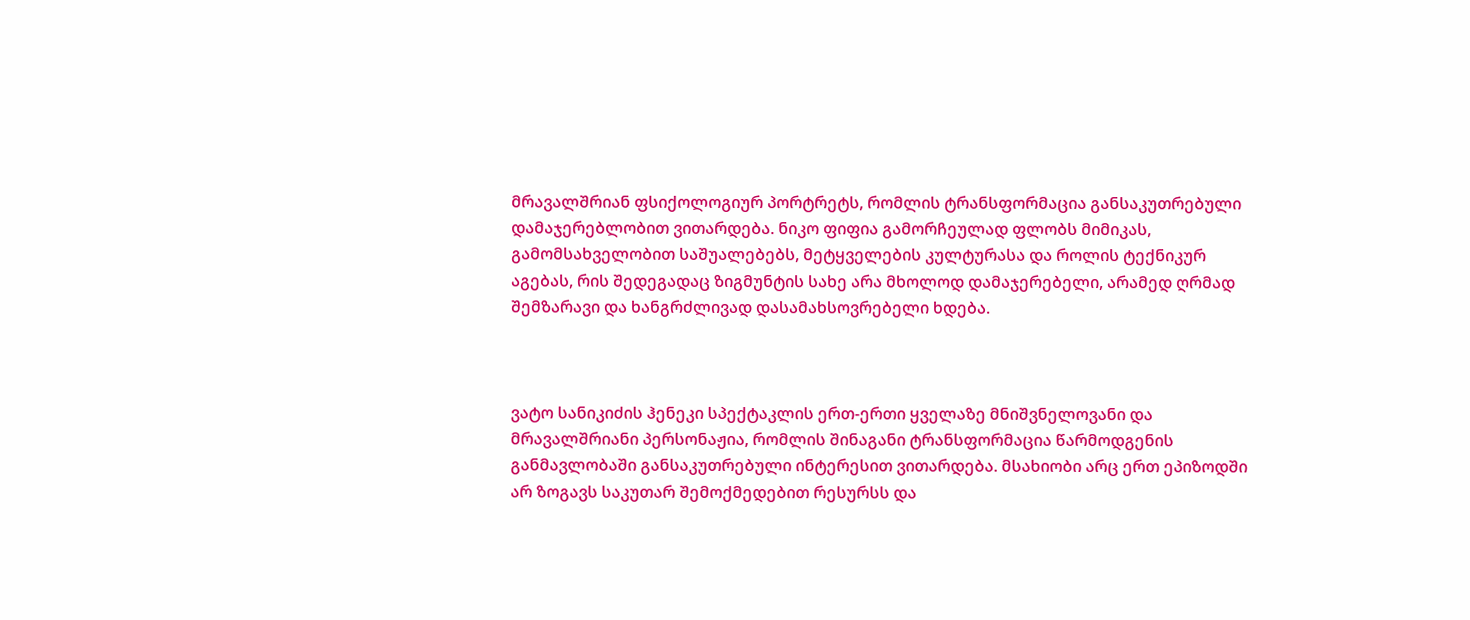მრავალშრიან ფსიქოლოგიურ პორტრეტს, რომლის ტრანსფორმაცია განსაკუთრებული დამაჯერებლობით ვითარდება. ნიკო ფიფია გამორჩეულად ფლობს მიმიკას, გამომსახველობით საშუალებებს, მეტყველების კულტურასა და როლის ტექნიკურ აგებას, რის შედეგადაც ზიგმუნტის სახე არა მხოლოდ დამაჯერებელი, არამედ ღრმად შემზარავი და ხანგრძლივად დასამახსოვრებელი ხდება.



ვატო სანიკიძის ჰენეკი სპექტაკლის ერთ-ერთი ყველაზე მნიშვნელოვანი და მრავალშრიანი პერსონაჟია, რომლის შინაგანი ტრანსფორმაცია წარმოდგენის განმავლობაში განსაკუთრებული ინტერესით ვითარდება. მსახიობი არც ერთ ეპიზოდში არ ზოგავს საკუთარ შემოქმედებით რესურსს და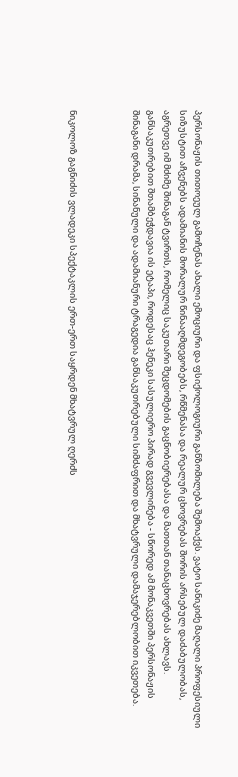პერსონაჟის თითოეულ გამოჩენას ახალი ემოციური და ფსიქოლოგიური განზომილება შემოაქვს. ვატო სანიკიძე მაღალი პროფესიული სიზუსტით აჩვენებს ადამიანის მორალურ წინააღმდეგობებს, რწმენასა და რეალურ ცხოვრებას შორის არსებულ დაძაბულობას, აგრეთვე იმ მძიმე შინაგან ტვირთს, რომელიც საკუთარი შეცდომების გაცნობიერებასა და მათთან თანაცხოვრებას ახლავს. განსაკუთრებით შთამბეჭდავია ის ეტაპი, როდესაც ჰენეკი სასულიერო პირად გვევლინება - სწორედ ამ მონაკვეთში პერსონაჟის შინაგანი დრამა, სინანული და ადამიანური ტრაგედია განსაკუთრებული სიმძაფრით და მხატვრული დამაჯერებლობით იკვეთება.



ნიკოლოზ გაგნიძის ვლადეკი სპექტაკლის ერთ-ერთ საყრდენ მხატვრულ ღერძს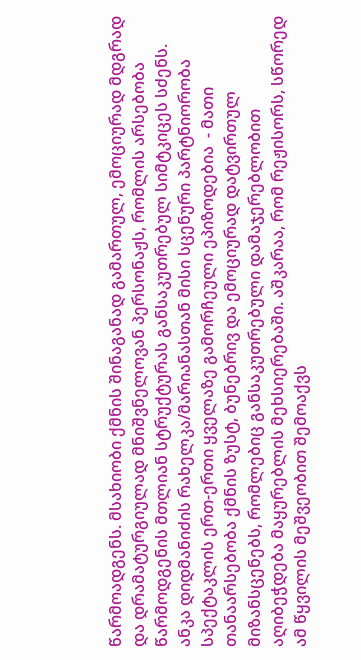წარმოადგენს. მსახიობი ქმნის შინაგანად გამართულ, ემოციურად მდგრად და დრამატურგიულად მნიშვნელოვან პერსონაჟს, რომლის არსებობა წარმოდგენის მთლიან სტრუქტურას განსაკუთრებულ სიმტკიცეს სძენს. ანკა დიდმანიძის რახელკა/მარიანასთან მისი სცენური პარტნიორობა სპექტაკლის ერთ-ერთი ყველაზე გამორჩეული ეპიზოდებია  - მათი თანაარსებობა ქმნის ზუსტ, ბუნებრივ და ემოციურად დატვირთულ მიზანსცენებს, რომლებიც განსაკუთრებული დამაჯერებლობით აღიბეჭდება მაყურებლის მეხსიერებაში. აშკარაა, რომ რეჟისორს, სწორედ ამ წყვილის მეშვეობით შემოაქვს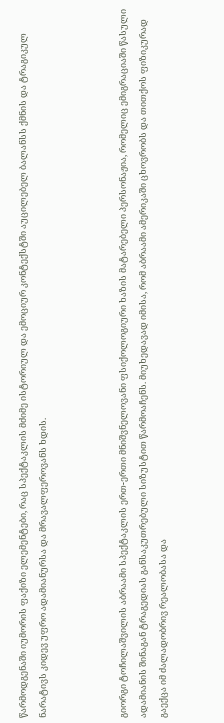წარმოდგენაში იუმორის ფაქიზი ელემენტები, რაც სპექტაკლის მძიმე ისტორიულ და ემოციურ კონტექსტში აუცილებელ ბალანსს ქმნის და ტრაგიკულ ნარატივს კიდევ უფრო ადამიანურსა და მრავალფეროვანს ხდის.



გიორგი ტოჩილაშვილის აბრაამი სპექტაკლის ერთ-ერთი მნიშვნელოვანი ფსიქოლოგიური ხაზის მატარებელი პერსონაჟია, რომელიც ემიგრაციაში წასული ადამიანის შინაგან ტრაგედიას განსაკუთრებული სიზუსტით წარმოაჩენს. მიუხედავად იმისა, რომ აბრაამი ამერიკაში ცხოვრობს და თითქოს ფიზიკურად გაექცა იმ ძალადობრივ რეალობასა და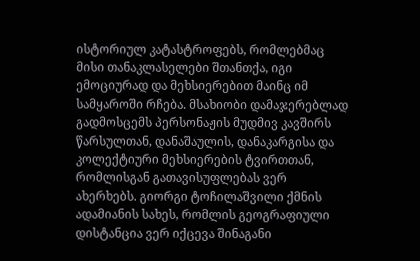ისტორიულ კატასტროფებს, რომლებმაც მისი თანაკლასელები შთანთქა, იგი ემოციურად და მეხსიერებით მაინც იმ სამყაროში რჩება. მსახიობი დამაჯერებლად გადმოსცემს პერსონაჟის მუდმივ კავშირს წარსულთან, დანაშაულის, დანაკარგისა და კოლექტიური მეხსიერების ტვირთთან, რომლისგან გათავისუფლებას ვერ ახერხებს. გიორგი ტოჩილაშვილი ქმნის ადამიანის სახეს, რომლის გეოგრაფიული დისტანცია ვერ იქცევა შინაგანი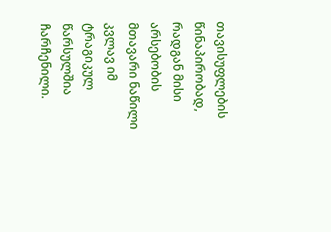თავისუფლების წინაპირობად, რადგან მისი არსებობის მთავარი ნაწილი კვლავ იმ ტრაგიკულ წარსულშია ჩარჩენილი.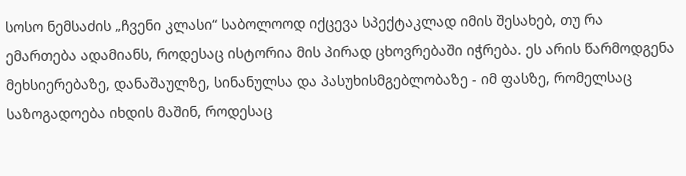სოსო ნემსაძის „ჩვენი კლასი“ საბოლოოდ იქცევა სპექტაკლად იმის შესახებ, თუ რა ემართება ადამიანს, როდესაც ისტორია მის პირად ცხოვრებაში იჭრება. ეს არის წარმოდგენა მეხსიერებაზე, დანაშაულზე, სინანულსა და პასუხისმგებლობაზე - იმ ფასზე, რომელსაც საზოგადოება იხდის მაშინ, როდესაც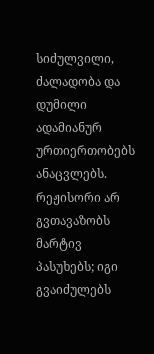სიძულვილი, ძალადობა და დუმილი ადამიანურ ურთიერთობებს ანაცვლებს. რეჟისორი არ გვთავაზობს მარტივ პასუხებს; იგი გვაიძულებს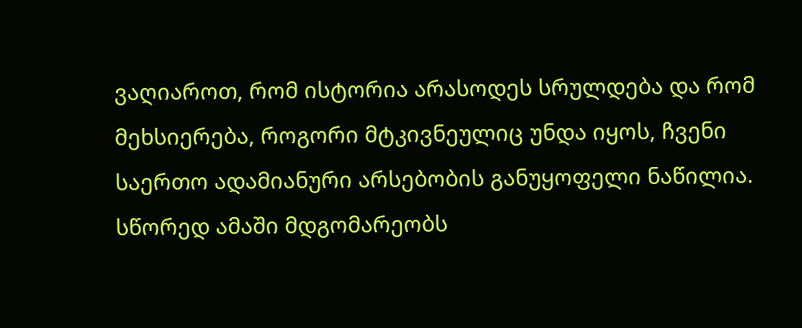ვაღიაროთ, რომ ისტორია არასოდეს სრულდება და რომ მეხსიერება, როგორი მტკივნეულიც უნდა იყოს, ჩვენი საერთო ადამიანური არსებობის განუყოფელი ნაწილია. სწორედ ამაში მდგომარეობს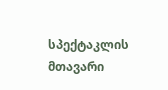სპექტაკლის მთავარი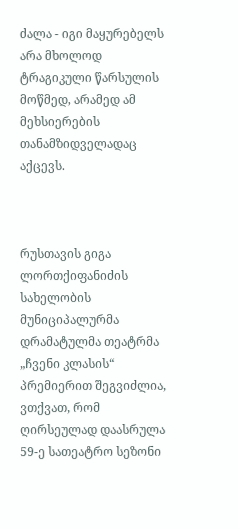ძალა - იგი მაყურებელს არა მხოლოდ ტრაგიკული წარსულის მოწმედ, არამედ ამ მეხსიერების თანამზიდველადაც აქცევს.



რუსთავის გიგა ლორთქიფანიძის სახელობის მუნიციპალურმა დრამატულმა თეატრმა „ჩვენი კლასის“ პრემიერით შეგვიძლია, ვთქვათ, რომ ღირსეულად დაასრულა 59-ე სათეატრო სეზონი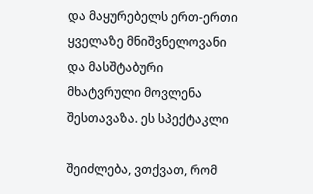და მაყურებელს ერთ-ერთი ყველაზე მნიშვნელოვანი და მასშტაბური მხატვრული მოვლენა შესთავაზა. ეს სპექტაკლი

შეიძლება, ვთქვათ, რომ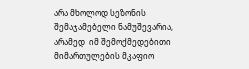არა მხოლოდ სეზონის შემაჯამებელი ნამუშევარია, არამედ  იმ შემოქმედებითი მიმართულების მკაფიო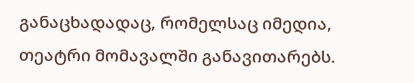განაცხადადაც, რომელსაც იმედია, თეატრი მომავალში განავითარებს.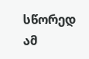სწორედ ამ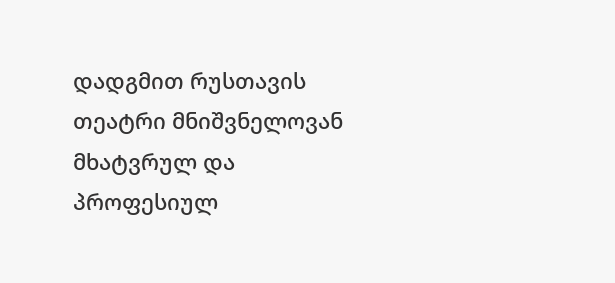დადგმით რუსთავის თეატრი მნიშვნელოვან მხატვრულ და პროფესიულ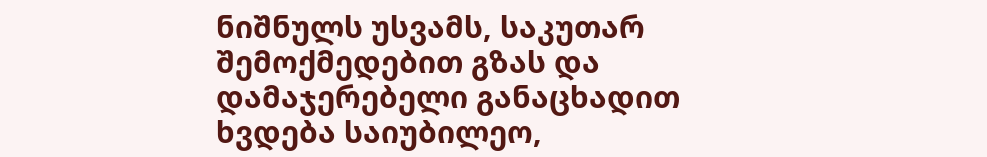ნიშნულს უსვამს, საკუთარ შემოქმედებით გზას და დამაჯერებელი განაცხადით ხვდება საიუბილეო,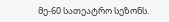მე-60 სათეატრო სეზონს.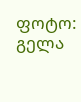ფოტო: გელა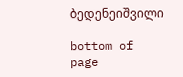ბედენეიშვილი

bottom of page